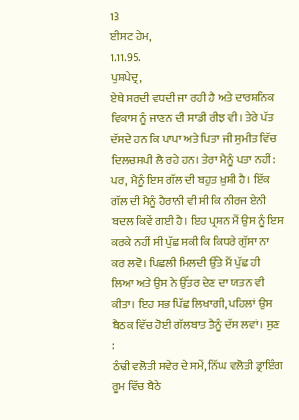13
ਈਸਟ ਹੇਮ,
1.11.95.
ਪੁਸ਼ਪੇਦ੍ਰ,
ਏਥੇ ਸਰਦੀ ਵਧਦੀ ਜਾ ਰਹੀ ਹੈ ਅਤੇ ਦਾਰਸ਼ਨਿਕ ਵਿਕਾਸ ਨੂੰ ਜਾਣਨ ਦੀ ਸਾਡੀ ਰੀਝ ਵੀ। ਤੇਰੇ ਪੱਤ ਦੱਸਦੇ ਹਨ ਕਿ ਪਾਪਾ ਅਤੇ ਪਿਤਾ ਜੀ ਸੁਮੀਤ ਵਿੱਚ ਦਿਲਚਸਪੀ ਲੈ ਰਹੇ ਹਨ। ਤੇਰਾ ਮੈਨੂੰ ਪਤਾ ਨਹੀਂ: ਪਰ, ਮੈਨੂੰ ਇਸ ਗੱਲ ਦੀ ਬਹੁਤ ਖ਼ੁਸ਼ੀ ਹੈ। ਇੱਕ ਗੱਲ ਦੀ ਮੈਨੂੰ ਹੈਰਾਨੀ ਵੀ ਸੀ ਕਿ ਨੀਰਜ ਏਨੀ ਬਦਲ ਕਿਵੇਂ ਗਈ ਹੈ। ਇਹ ਪ੍ਰਸ਼ਨ ਮੈਂ ਉਸ ਨੂੰ ਇਸ ਕਰਕੇ ਨਹੀਂ ਸੀ ਪੁੱਛ ਸਕੀ ਕਿ ਕਿਧਰੇ ਗੁੱਸਾ ਨਾ ਕਰ ਲਵੋ। ਪਿਛਲੀ ਮਿਲਦੀ ਉੱਤੇ ਮੈਂ ਪੁੱਛ ਹੀ ਲਿਆ ਅਤੇ ਉਸ ਨੇ ਉੱਤਰ ਦੇਣ ਦਾ ਯਤਨ ਵੀ ਕੀਤਾ। ਇਹ ਸਭ ਪਿੱਛ ਲਿਖਾਗੀ, ਪਹਿਲਾਂ ਉਸ ਬੈਠਕ ਵਿੱਚ ਹੋਈ ਗੱਲਬਾਤ ਤੈਨੂੰ ਦੱਸ ਲਵਾਂ। ਸੁਣ :
ਠੰਢੀ ਵਲੋਤੀ ਸਵੇਰ ਦੇ ਸਮੇਂ, ਨਿੱਘ ਵਲੋਤੀ ਡ੍ਰਾਇੰਗ ਰੂਮ ਵਿੱਚ ਬੈਠੇ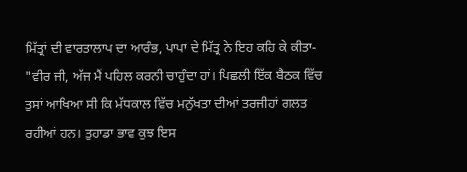ਮਿੱਤ੍ਰਾਂ ਦੀ ਵਾਰਤਾਲਾਪ ਦਾ ਆਰੰਭ, ਪਾਪਾ ਦੇ ਮਿੱਤ੍ਰ ਨੇ ਇਹ ਕਹਿ ਕੇ ਕੀਤਾ-
"ਵੀਰ ਜੀ, ਅੱਜ ਮੈਂ ਪਹਿਲ ਕਰਨੀ ਚਾਹੁੰਦਾ ਹਾਂ। ਪਿਛਲੀ ਇੱਕ ਬੈਠਕ ਵਿੱਚ ਤੁਸਾਂ ਆਖਿਆ ਸੀ ਕਿ ਮੱਧਕਾਲ ਵਿੱਚ ਮਨੁੱਖਤਾ ਦੀਆਂ ਤਰਜੀਹਾਂ ਗਲਤ ਰਹੀਆਂ ਹਨ। ਤੁਹਾਡਾ ਭਾਵ ਕੁਝ ਇਸ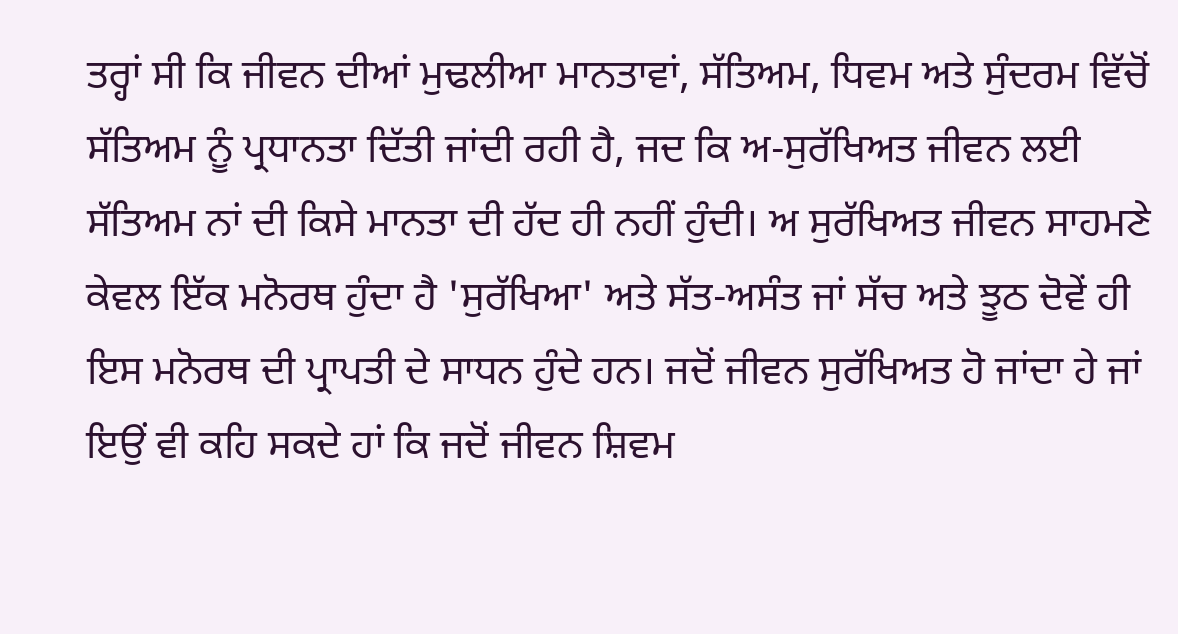ਤਰ੍ਹਾਂ ਸੀ ਕਿ ਜੀਵਨ ਦੀਆਂ ਮੁਢਲੀਆ ਮਾਨਤਾਵਾਂ, ਸੱਤਿਅਮ, ਧਿਵਮ ਅਤੇ ਸੁੰਦਰਮ ਵਿੱਚੋਂ ਸੱਤਿਅਮ ਨੂੰ ਪ੍ਰਧਾਨਤਾ ਦਿੱਤੀ ਜਾਂਦੀ ਰਹੀ ਹੈ, ਜਦ ਕਿ ਅ-ਸੁਰੱਖਿਅਤ ਜੀਵਨ ਲਈ ਸੱਤਿਅਮ ਨਾਂ ਦੀ ਕਿਸੇ ਮਾਨਤਾ ਦੀ ਹੱਦ ਹੀ ਨਹੀਂ ਹੁੰਦੀ। ਅ ਸੁਰੱਖਿਅਤ ਜੀਵਨ ਸਾਹਮਣੇ ਕੇਵਲ ਇੱਕ ਮਨੋਰਥ ਹੁੰਦਾ ਹੈ 'ਸੁਰੱਖਿਆ' ਅਤੇ ਸੱਤ-ਅਸੰਤ ਜਾਂ ਸੱਚ ਅਤੇ ਝੂਠ ਦੋਵੇਂ ਹੀ ਇਸ ਮਨੋਰਥ ਦੀ ਪ੍ਰਾਪਤੀ ਦੇ ਸਾਧਨ ਹੁੰਦੇ ਹਨ। ਜਦੋਂ ਜੀਵਨ ਸੁਰੱਖਿਅਤ ਹੋ ਜਾਂਦਾ ਹੇ ਜਾਂ ਇਉਂ ਵੀ ਕਹਿ ਸਕਦੇ ਹਾਂ ਕਿ ਜਦੋਂ ਜੀਵਨ ਸ਼ਿਵਮ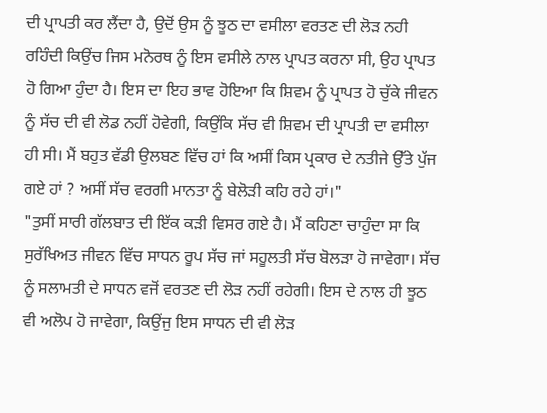ਦੀ ਪ੍ਰਾਪਤੀ ਕਰ ਲੈਂਦਾ ਹੈ, ਉਦੋਂ ਉਸ ਨੂੰ ਝੂਠ ਦਾ ਵਸੀਲਾ ਵਰਤਣ ਦੀ ਲੋੜ ਨਹੀ ਰਹਿੰਦੀ ਕਿਉਂਚ ਜਿਸ ਮਨੋਰਥ ਨੂੰ ਇਸ ਵਸੀਲੇ ਨਾਲ ਪ੍ਰਾਪਤ ਕਰਨਾ ਸੀ, ਉਹ ਪ੍ਰਾਪਤ ਹੋ ਗਿਆ ਹੁੰਦਾ ਹੈ। ਇਸ ਦਾ ਇਹ ਭਾਵ ਹੋਇਆ ਕਿ ਸ਼ਿਵਮ ਨੂੰ ਪ੍ਰਾਪਤ ਹੋ ਚੁੱਕੇ ਜੀਵਨ ਨੂੰ ਸੱਚ ਦੀ ਵੀ ਲੋਡ ਨਹੀਂ ਹੋਵੇਗੀ, ਕਿਉਂਕਿ ਸੱਚ ਵੀ ਸ਼ਿਵਮ ਦੀ ਪ੍ਰਾਪਤੀ ਦਾ ਵਸੀਲਾ ਹੀ ਸੀ। ਮੈਂ ਬਹੁਤ ਵੱਡੀ ਉਲਬਣ ਵਿੱਚ ਹਾਂ ਕਿ ਅਸੀਂ ਕਿਸ ਪ੍ਰਕਾਰ ਦੇ ਨਤੀਜੇ ਉੱਤੇ ਪੁੱਜ ਗਏ ਹਾਂ ? ਅਸੀਂ ਸੱਚ ਵਰਗੀ ਮਾਨਤਾ ਨੂੰ ਬੇਲੋੜੀ ਕਹਿ ਰਹੇ ਹਾਂ।"
"ਤੁਸੀਂ ਸਾਰੀ ਗੱਲਬਾਤ ਦੀ ਇੱਕ ਕੜੀ ਵਿਸਰ ਗਏ ਹੈ। ਮੈਂ ਕਹਿਣਾ ਚਾਹੁੰਦਾ ਸਾ ਕਿ ਸੁਰੱਖਿਅਤ ਜੀਵਨ ਵਿੱਚ ਸਾਧਨ ਰੂਪ ਸੱਚ ਜਾਂ ਸਹੂਲਤੀ ਸੱਚ ਬੋਲੜਾ ਹੋ ਜਾਵੇਗਾ। ਸੱਚ ਨੂੰ ਸਲਾਮਤੀ ਦੇ ਸਾਧਨ ਵਜੋਂ ਵਰਤਣ ਦੀ ਲੋੜ ਨਹੀਂ ਰਹੇਗੀ। ਇਸ ਦੇ ਨਾਲ ਹੀ ਝੂਠ ਵੀ ਅਲੋਪ ਹੋ ਜਾਵੇਗਾ, ਕਿਉਂਜੁ ਇਸ ਸਾਧਨ ਦੀ ਵੀ ਲੋੜ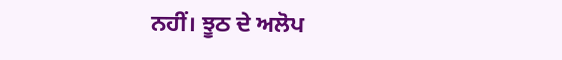ਨਹੀਂ। ਝੂਠ ਦੇ ਅਲੋਪ